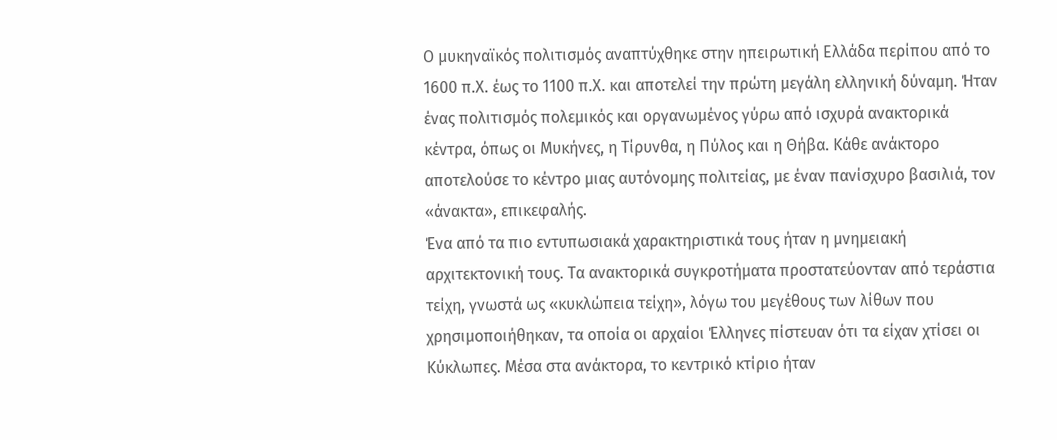Ο μυκηναϊκός πολιτισμός αναπτύχθηκε στην ηπειρωτική Ελλάδα περίπου από το 1600 π.Χ. έως το 1100 π.Χ. και αποτελεί την πρώτη μεγάλη ελληνική δύναμη. Ήταν ένας πολιτισμός πολεμικός και οργανωμένος γύρω από ισχυρά ανακτορικά κέντρα, όπως οι Μυκήνες, η Τίρυνθα, η Πύλος και η Θήβα. Κάθε ανάκτορο αποτελούσε το κέντρο μιας αυτόνομης πολιτείας, με έναν πανίσχυρο βασιλιά, τον «άνακτα», επικεφαλής.
Ένα από τα πιο εντυπωσιακά χαρακτηριστικά τους ήταν η μνημειακή αρχιτεκτονική τους. Τα ανακτορικά συγκροτήματα προστατεύονταν από τεράστια τείχη, γνωστά ως «κυκλώπεια τείχη», λόγω του μεγέθους των λίθων που χρησιμοποιήθηκαν, τα οποία οι αρχαίοι Έλληνες πίστευαν ότι τα είχαν χτίσει οι Κύκλωπες. Μέσα στα ανάκτορα, το κεντρικό κτίριο ήταν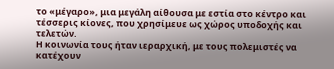το «μέγαρο», μια μεγάλη αίθουσα με εστία στο κέντρο και τέσσερις κίονες, που χρησίμευε ως χώρος υποδοχής και τελετών.
Η κοινωνία τους ήταν ιεραρχική, με τους πολεμιστές να κατέχουν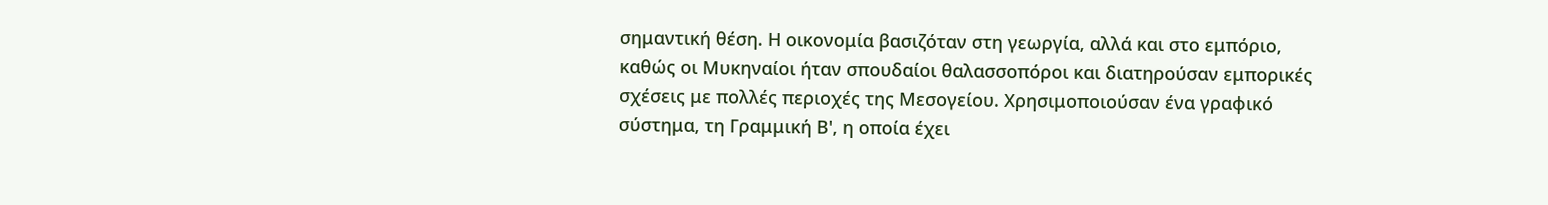σημαντική θέση. Η οικονομία βασιζόταν στη γεωργία, αλλά και στο εμπόριο, καθώς οι Μυκηναίοι ήταν σπουδαίοι θαλασσοπόροι και διατηρούσαν εμπορικές σχέσεις με πολλές περιοχές της Μεσογείου. Χρησιμοποιούσαν ένα γραφικό σύστημα, τη Γραμμική Β', η οποία έχει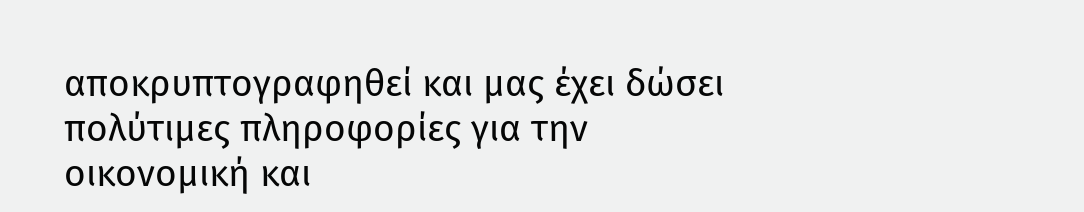αποκρυπτογραφηθεί και μας έχει δώσει πολύτιμες πληροφορίες για την οικονομική και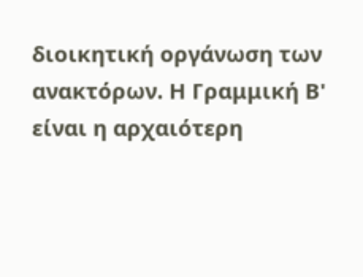διοικητική οργάνωση των ανακτόρων. Η Γραμμική Β' είναι η αρχαιότερη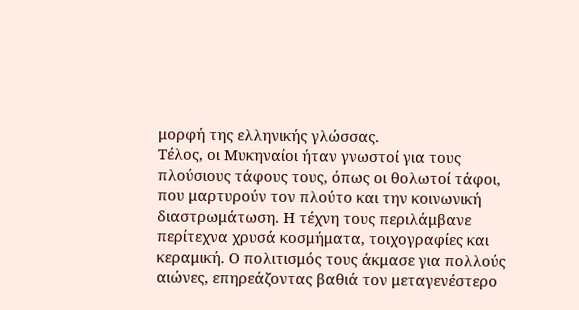μορφή της ελληνικής γλώσσας.
Τέλος, οι Μυκηναίοι ήταν γνωστοί για τους πλούσιους τάφους τους, όπως οι θολωτοί τάφοι, που μαρτυρούν τον πλούτο και την κοινωνική διαστρωμάτωση. Η τέχνη τους περιλάμβανε περίτεχνα χρυσά κοσμήματα, τοιχογραφίες και κεραμική. Ο πολιτισμός τους άκμασε για πολλούς αιώνες, επηρεάζοντας βαθιά τον μεταγενέστερο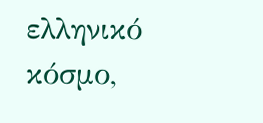ελληνικό κόσμο,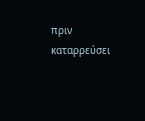πριν καταρρεύσει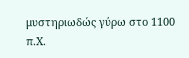μυστηριωδώς γύρω στο 1100 π.Χ.